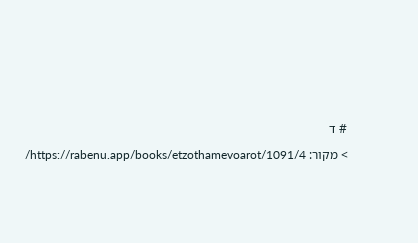# ד

> מקור: https://rabenu.app/books/etzothamevoarot/1091/4/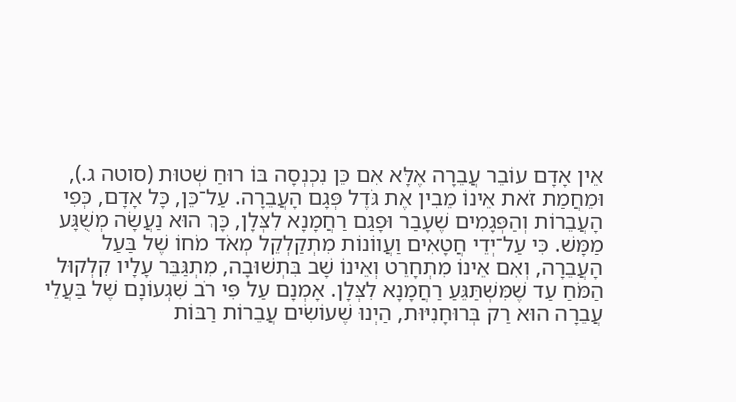אֵין אָדָם עוֹבֵר עֲבֵרָה אֶלָּא אִם כֵּן נִכְנְסָה בּוֹ רוּחַ שְׁטוּת (סוטה ג.), וּמֵחֲמַת זֹאת אֵינוֹ מֵבִין אֶת גֹּדֶל פְּגָם הָעֲבֵרָה. עַל־כֵּן, כָּל אָדָם, כְּפִי הָעֲבֵרוֹת וְהַפְּגָמִים שֶׁעָבַר וּפָגַם רַחֲמָנָא לִצְּלָן, כָּךְ הוּא נַעֲשָׂה מְשֻׁגָּע מַמָּשׁ. כִּי עַל־יְדֵי חֲטָאִים וַעֲווֹנוֹת מִתְקַלְקֵל מְאֹד מֹחוֹ שֶׁל בַּעַל הָעֲבֵרָה, וְאִם אֵינוֹ מִתְחָרֵט וְאֵינוֹ שָׁב בִּתְשׁוּבָה, מִתְגַּבֵּר עָלָיו קִלְקוּל הַמֹּחַ עַד שֶׁמִּשְׁתַּגֵּעַ רַחֲמָנָא לִצְּלָן. אָמְנָם עַל פִּי רֹב שִׁגְעוֹנָם שֶׁל בַּעֲלֵי עֲבֵרָה הוּא רַק בְּרוּחָנִיּוּת, הַיְנוּ שֶׁעוֹשִׂים עֲבֵרוֹת רַבּוֹת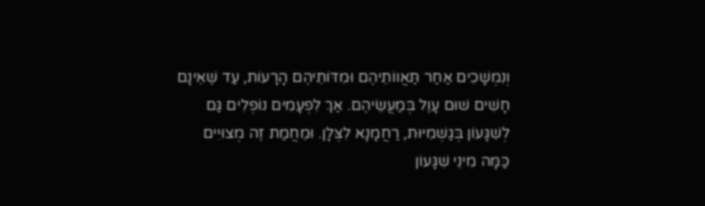וְנִמְשָׁכִים אַחַר תַּאֲווֹתֵיהֶם וּמִדּוֹתֵיהֶם הָרָעוֹת, עַד שֶׁאֵינָם חָשִׁים שׁוּם עָוֶל בְּמַעֲשֵׂיהֶם. אַךְ לִפְעָמִים נוֹפְלִים גַּם לְשִׁגָּעוֹן בְּגַשְׁמִיּוּת, רַחֲמָנָא לִצְּלָן. וּמֵחֲמַת זֶה מְצוּיִים כַּמָּה מִינֵי שִׁגָּעוֹן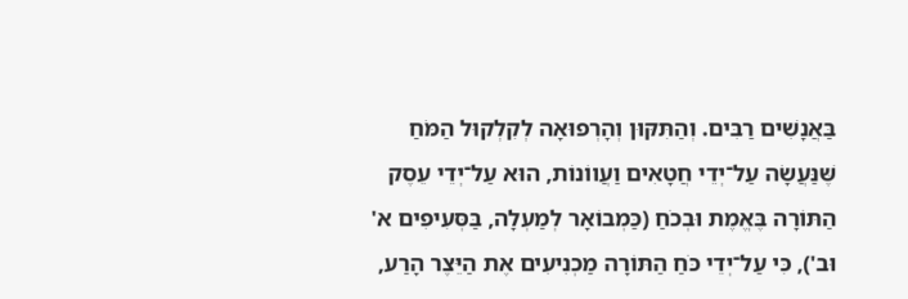בַּאֲנָשִׁים רַבִּים. וְהַתִּקּוּן וְהָרְפוּאָה לְקִלְקוּל הַמֹּחַ שֶּׁנַּעֲשָׂה עַל־יְדֵי חֲטָאִים וַעֲווֹנוֹת, הוּא עַל־יְדֵי עֵסֶק הַתּוֹרָה בֶּאֱמֶת וּבְכֹחַ (כַּמְבוֹאָר לְמַעְלָה, בַּסְּעִיפִים א' וּב'), כִּי עַל־יְדֵי כֹּחַ הַתּוֹרָה מַכְנִיעִים אֶת הַיֵּצֶר הָרַע,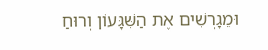וּמֵגָרְשִׁים אֶת הַשִּׁגָּעוֹן וְרוּחַ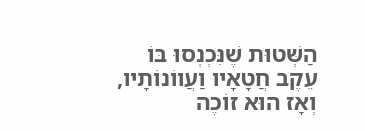הַשְּׁטוּת שֶׁנִּכְנְסוּ בּוֹ עֵקֶב חֲטָאָיו וַעֲווֹנוֹתָיו, וְאָז הוּא זוֹכֶה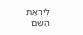לְיִרְאַת הַשֵּׁם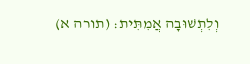וְלִתְשׁוּבָה אֲמִתִּית: (תורה א)